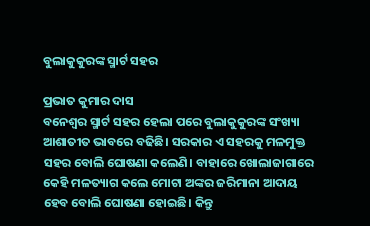ବୁଲାକୁକୁରଙ୍କ ସ୍ମାର୍ଟ ସହର

ପ୍ରଭାତ କୁମାର ଦାସ
ବନେଶ୍ୱର ସ୍ମାର୍ଟ ସହର ହେଲା ପରେ ବୁଲାକୁକୁରଙ୍କ ସଂଖ୍ୟା ଆଶାତୀତ ଭାବରେ ବଢିଛି। ସରକାର ଏ ସହରକୁ ମଳମୁକ୍ତ ସହର ବୋଲି ଘୋଷଣା କଲେଣି। ବାହାରେ ଖୋଲାଜାଗାରେ କେହି ମଳତ୍ୟାଗ କଲେ ମୋଟା ଅଙ୍କର ଜରିମାନା ଆଦାୟ ହେବ ବୋଲି ଘୋଷଣା ହୋଇଛି। କିନ୍ତୁ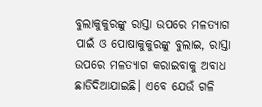ବୁଲାକୁକୁରଙ୍କୁ ରାସ୍ତା ଉପରେ ମଳତ୍ୟାଗ ପାଇଁ ଓ ପୋଷାକୁକୁରଙ୍କୁ ବୁଲାଇ, ରାସ୍ତା ଉପରେ ମଳତ୍ୟାଗ କରାଇବାକୁ ଅବାଧ ଛାଡିଦିଆଯାଇଛି। ଏବେ ଯେଉଁ ଗଳି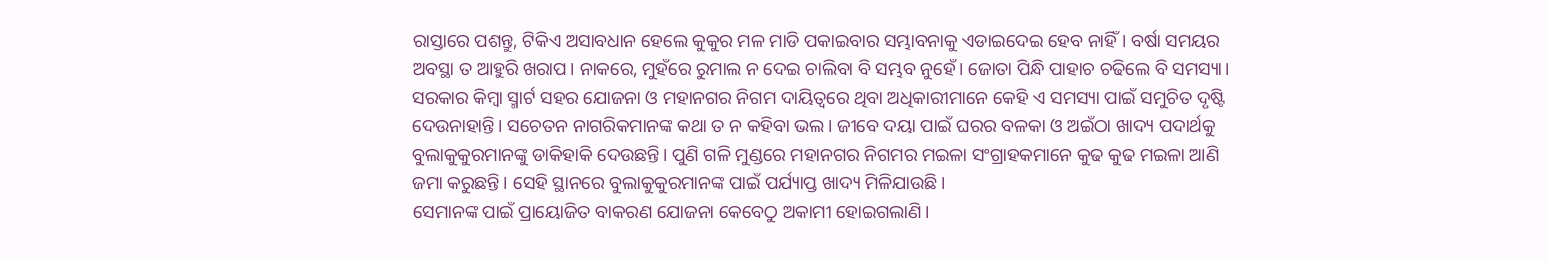ରାସ୍ତାରେ ପଶନ୍ତୁ, ଟିକିଏ ଅସାବଧାନ ହେଲେ କୁକୁର ମଳ ମାଡି ପକାଇବାର ସମ୍ଭାବନାକୁ ଏଡାଇଦେଇ ହେବ ନାହିଁ। ବର୍ଷା ସମୟର ଅବସ୍ଥା ତ ଆହୁରି ଖରାପ। ନାକରେ, ମୁହଁରେ ରୁମାଲ ନ ଦେଇ ଚାଲିବା ବି ସମ୍ଭବ ନୁହେଁ। ଜୋତା ପିନ୍ଧି ପାହାଚ ଚଢିଲେ ବି ସମସ୍ୟା।
ସରକାର କିମ୍ବା ସ୍ମାର୍ଟ ସହର ଯୋଜନା ଓ ମହାନଗର ନିଗମ ଦାୟିତ୍ୱରେ ଥିବା ଅଧିକାରୀମାନେ କେହି ଏ ସମସ୍ୟା ପାଇଁ ସମୁଚିତ ଦୃଷ୍ଟି ଦେଉନାହାନ୍ତି। ସଚେତନ ନାଗରିକମାନଙ୍କ କଥା ତ ନ କହିବା ଭଲ। ଜୀବେ ଦୟା ପାଇଁ ଘରର ବଳକା ଓ ଅଇଁଠା ଖାଦ୍ୟ ପଦାର୍ଥକୁ ବୁଲାକୁକୁରମାନଙ୍କୁ ଡାକିହାକି ଦେଉଛନ୍ତି। ପୁଣି ଗଳି ମୁଣ୍ଡରେ ମହାନଗର ନିଗମର ମଇଳା ସଂଗ୍ରାହକମାନେ କୁଢ କୁଢ ମଇଳା ଆଣି ଜମା କରୁଛନ୍ତି। ସେହି ସ୍ଥାନରେ ବୁଲାକୁକୁରମାନଙ୍କ ପାଇଁ ପର୍ଯ୍ୟାପ୍ତ ଖାଦ୍ୟ ମିଳିଯାଉଛି।
ସେମାନଙ୍କ ପାଇଁ ପ୍ରାୟୋଜିତ ବାକରଣ ଯୋଜନା କେବେଠୁ ଅକାମୀ ହୋଇଗଲାଣି।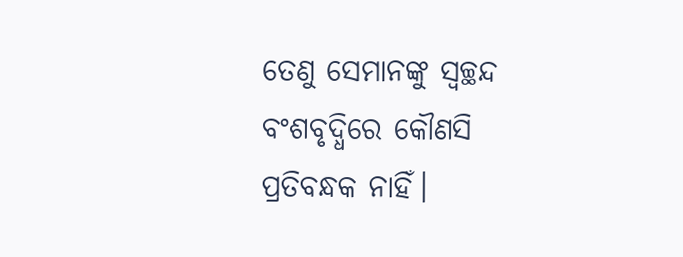ତେଣୁ ସେମାନଙ୍କୁ ସ୍ବଚ୍ଛନ୍ଦ ବଂଶବୃଦ୍ଧିରେ କୌଣସି ପ୍ରତିବନ୍ଧକ ନାହିଁ।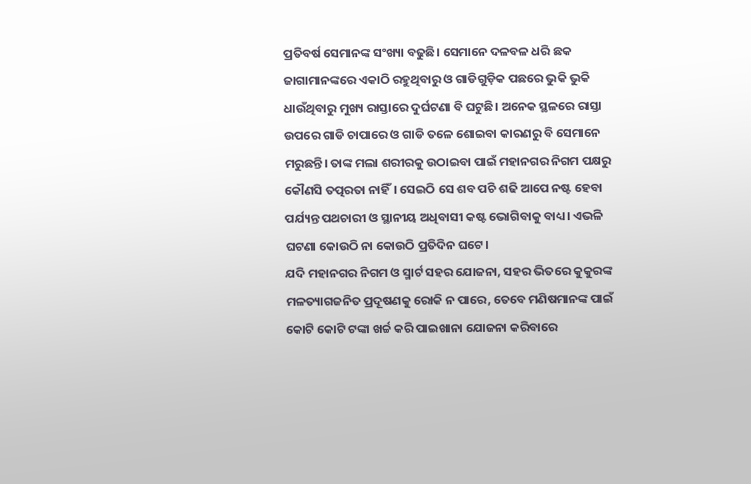ପ୍ରତିବର୍ଷ ସେମାନଙ୍କ ସଂଖ୍ୟା ବଢୁଛି। ସେମାନେ ଦଳବଳ ଧରି ଛକ ଜାଗାମାନଙ୍କରେ ଏକାଠି ରହୁଥିବାରୁ ଓ ଗାଡିଗୁଡ଼ିକ ପଛରେ ଭୁକି ଭୁକି ଧାଉଁଥିବାରୁ ମୁଖ୍ୟ ରାସ୍ତାରେ ଦୁର୍ଘଟଣା ବି ଘଟୁଛି। ଅନେକ ସ୍ଥଳରେ ରାସ୍ତା ଉପରେ ଗାଡି ଚାପାରେ ଓ ଗାଡି ତଳେ ଶୋଇବା କାରଣରୁ ବି ସେମାନେ ମରୁଛନ୍ତି। ତାଙ୍କ ମଲା ଶରୀରକୁ ଉଠାଇବା ପାଇଁ ମହାନଗର ନିଗମ ପକ୍ଷରୁ କୌଣସି ତତ୍ପରତା ନାହିଁ। ସେଇଠି ସେ ଶବ ପଚି ଶଢି ଆପେ ନଷ୍ଟ ହେବା ପର୍ଯ୍ୟନ୍ତ ପଥଚାରୀ ଓ ସ୍ଥାନୀୟ ଅଧିବାସୀ କଷ୍ଟ ଭୋଗିବାକୁ ବାଧ୍ୟ। ଏଭଳି ଘଟଣା କୋଉଠି ନା କୋଉଠି ପ୍ରତିଦିନ ଘଟେ।
ଯଦି ମହାନଗର ନିଗମ ଓ ସ୍ମାର୍ଟ ସହର ଯୋଜନା, ସହର ଭିତରେ କୁକୁରଙ୍କ ମଳତ୍ୟାଗଜନିତ ପ୍ରଦୂଷଣକୁ ରୋକି ନ ପାରେ, ତେବେ ମଣିଷମାନଙ୍କ ପାଇଁ କୋଟି କୋଟି ଟଙ୍କା ଖର୍ଚ୍ଚ କରି ପାଇଖାନା ଯୋଜନା କରିବାରେ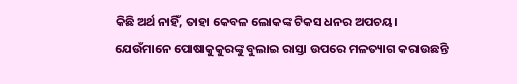କିଛି ଅର୍ଥ ନାହିଁ, ତାହା କେବଳ ଲୋକଙ୍କ ଟିକସ ଧନର ଅପଚୟ।
ଯେଉଁମାନେ ପୋଷାକୁକୁରଙ୍କୁ ବୁଲାଇ ରାସ୍ତା ଉପରେ ମଳତ୍ୟାଗ କରାଉଛନ୍ତି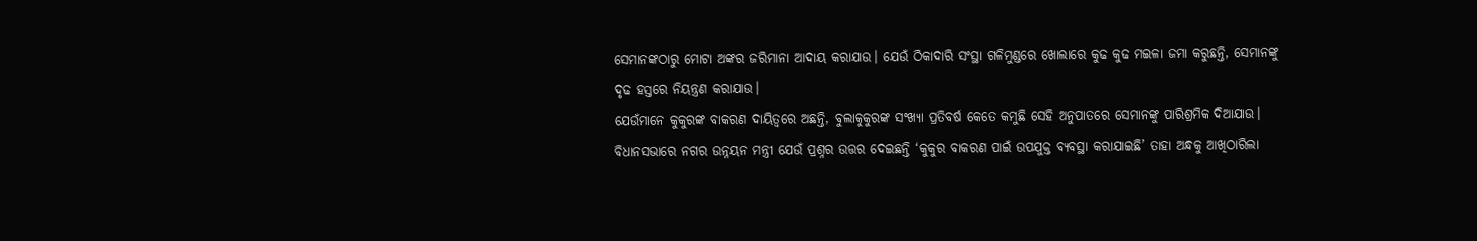ସେମାନଙ୍କଠାରୁ ମୋଟା ଅଙ୍କର ଜରିମାନା ଆଦାୟ କରାଯାଉ। ଯେଉଁ ଠିକାଦାରି ସଂସ୍ଥା ଗଳିମୁଣ୍ଡରେ ଖୋଲାରେ କୁଢ କୁଢ ମଇଳା ଜମା କରୁଛନ୍ତି, ସେମାନଙ୍କୁ ଦୃଢ ହସ୍ତରେ ନିୟନ୍ତ୍ରଣ କରାଯାଉ।
ଯେଉଁମାନେ କୁକୁରଙ୍କ ବାକରଣ ଦାୟିତ୍ୱରେ ଅଛନ୍ତି, ବୁଲାକୁକୁରଙ୍କ ସଂଖ୍ୟା ପ୍ରତିବର୍ଷ କେତେ କମୁଛି ସେହି ଅନୁପାତରେ ସେମାନଙ୍କୁ ପାରିଶ୍ରମିକ ଦିଆଯାଉ। ବିଧାନସଭାରେ ନଗର ଉନ୍ନୟନ ମନ୍ତ୍ରୀ ଯେଉଁ ପ୍ରଶ୍ନର ଉତ୍ତର ଦେଇଛନ୍ତି ‘କୁକୁର ବାକରଣ ପାଇଁ ଉପଯୁକ୍ତ ବ୍ୟବସ୍ଥା କରାଯାଇଛି’ ତାହା ଅନ୍ଧକୁ ଆଖିଠାରିଲା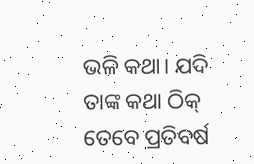ଭଳି କଥା। ଯଦି ତାଙ୍କ କଥା ଠିକ୍‌ ତେବେ ପ୍ରତିବର୍ଷ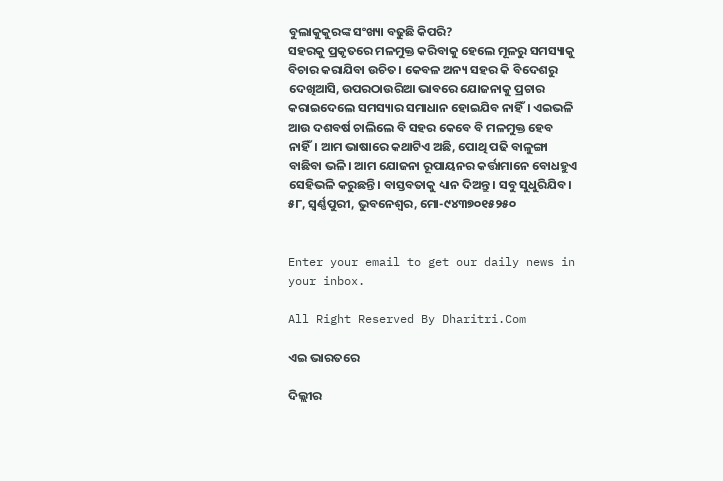ବୁଲାକୁକୁରଙ୍କ ସଂଖ୍ୟା ବଢୁଛି କିପରି?
ସହରକୁ ପ୍ରକୃତରେ ମଳମୁକ୍ତ କରିବାକୁ ହେଲେ ମୂଳରୁ ସମସ୍ୟାକୁ ବିଚାର କରାଯିବା ଉଚିତ। କେବଳ ଅନ୍ୟ ସହର କି ବିଦେଶରୁ ଦେଖିଆସି, ଉପରଠାଉରିଆ ଭାବରେ ଯୋଜନାକୁ ପ୍ରଚାର କରାଇଦେଲେ ସମସ୍ୟାର ସମାଧାନ ହୋଇଯିବ ନାହିଁ। ଏଇଭଳି ଆଉ ଦଶବର୍ଷ ଚାଲିଲେ ବି ସହର କେବେ ବି ମଳମୁକ୍ତ ହେବ ନାହିଁ। ଆମ ଭାଷାରେ କଥାଟିଏ ଅଛି, ପୋଥି ପଢି ବାଳୁଙ୍ଗା ବାଛିବା ଭଳି। ଆମ ଯୋଜନା ରୂପାୟନର କର୍ତ୍ତାମାନେ ବୋଧହୁଏ ସେହିଭଳି କରୁଛନ୍ତି। ବାସ୍ତବତାକୁ ଧ୍ୟାନ ଦିଅନ୍ତୁ। ସବୁ ସୁଧୁରିଯିବ।
୫୮, ସ୍ବର୍ଣ୍ଣପୁରୀ, ଭୁବନେଶ୍ୱର, ମୋ-୯୪୩୭୦୧୫୨୫୦


Enter your email to get our daily news in your inbox.

All Right Reserved By Dharitri.Com

ଏଇ ଭାରତରେ

ଦିଲ୍ଲୀର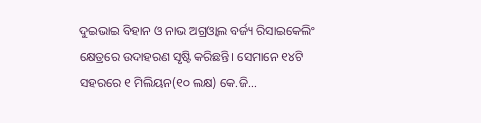ଦୁଇଭାଇ ବିହାନ ଓ ନାଭ ଅଗ୍ରଓ୍ୱାଲ ବର୍ଜ୍ୟ ରିସାଇକେଲିଂ କ୍ଷେତ୍ରରେ ଉଦାହରଣ ସୃଷ୍ଟି କରିଛନ୍ତି। ସେମାନେ ୧୪ଟି ସହରରେ ୧ ମିଲିୟନ(୧୦ ଲକ୍ଷ) କେ.ଜି...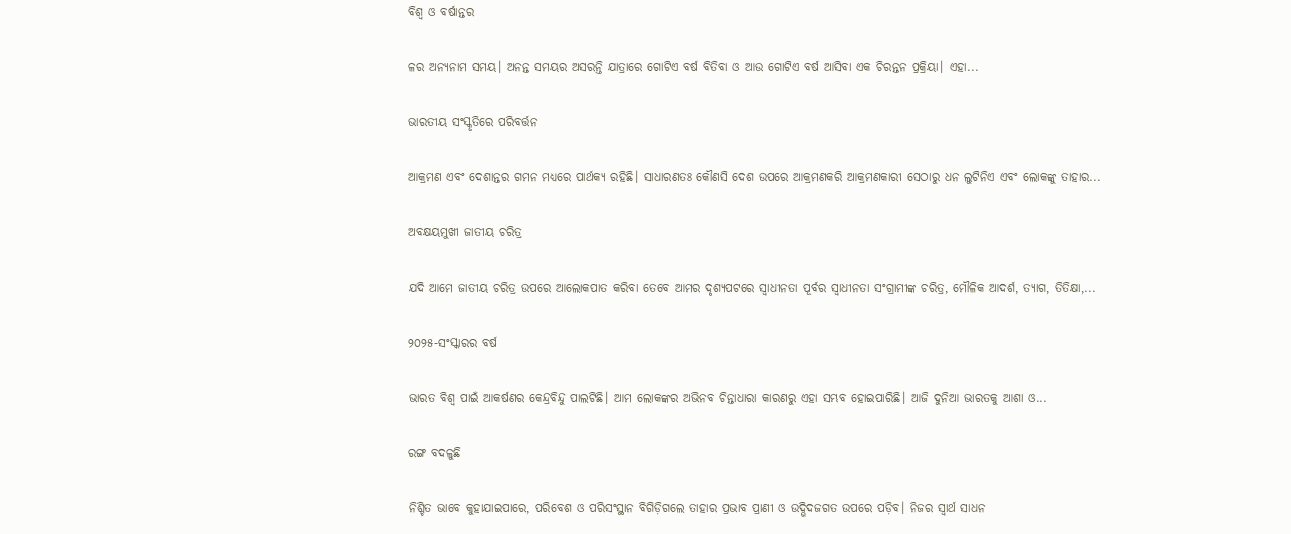ବିଶ୍ୱ ଓ ବର୍ଷାନ୍ତର

ଳର ଅନ୍ୟନାମ ସମୟ। ଅନନ୍ତ ସମୟର ଅସରନ୍ତି ଯାତ୍ରାରେ ଗୋଟିଏ ବର୍ଷ ବିତିବା ଓ ଆଉ ଗୋଟିଏ ବର୍ଷ ଆସିବା ଏକ ଚିରନ୍ତନ ପ୍ରକ୍ରିୟା। ଏହା...

ଭାରତୀୟ ସଂସ୍କୃତିରେ ପରିବର୍ତ୍ତନ

ଆକ୍ରମଣ ଏବଂ ଦେଶାନ୍ତର ଗମନ ମଧ୍ୟରେ ପାର୍ଥକ୍ୟ ରହିଛି। ସାଧାରଣତଃ କୌଣସି ଦେଶ ଉପରେ ଆକ୍ରମଣକରି ଆକ୍ରମଣକାରୀ ସେଠାରୁ ଧନ ଲୁଟିନିଏ ଏବଂ ଲୋକଙ୍କୁ ତାହାର...

ଅବକ୍ଷୟମୁଖୀ ଜାତୀୟ ଚରିତ୍ର

ଯଦି ଆମେ ଜାତୀୟ ଚରିତ୍ର ଉପରେ ଆଲୋକପାତ କରିବା ତେବେ ଆମର ଦୃଶ୍ୟପଟରେ ସ୍ବାଧୀନତା ପୂର୍ବର ସ୍ବାଧୀନତା ସଂଗ୍ରାମୀଙ୍କ ଚରିତ୍ର, ମୌଳିକ ଆଦର୍ଶ, ତ୍ୟାଗ, ତିତିକ୍ଷା,...

୨୦୨୫-ସଂସ୍କାରର ବର୍ଷ

ଭାରତ ବିଶ୍ୱ ପାଇଁ ଆକର୍ଷଣର କେନ୍ଦ୍ରବିନ୍ଦୁ ପାଲଟିଛି। ଆମ ଲୋକଙ୍କର ଅଭିନବ ଚିନ୍ତାଧାରା କାରଣରୁ ଏହା ସମ୍ଭବ ହୋଇପାରିଛି। ଆଜି ଦୁନିଆ ଭାରତକୁ ଆଶା ଓ...

ରଙ୍ଗ ବଦଳୁଛି

ନିଶ୍ଚିତ ଭାବେ କୁହାଯାଇପାରେ, ପରିବେଶ ଓ ପରିସଂସ୍ଥାନ ବିଗିଡ଼ିଗଲେ ତାହାର ପ୍ରଭାବ ପ୍ରାଣୀ ଓ ଉଦ୍ଭିଦଜଗତ ଉପରେ ପଡ଼ିବ। ନିଜର ସ୍ବାର୍ଥ ସାଧନ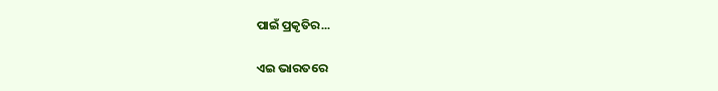ପାଇଁ ପ୍ରକୃତିର...

ଏଇ ଭାରତରେ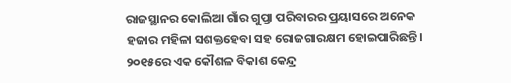ରାଜସ୍ଥାନର କୋଲିଆ ଗାଁର ଗୁପ୍ତା ପରିବାରର ପ୍ରୟାସରେ ଅନେକ ହଜାର ମହିଳା ସଶକ୍ତହେବା ସହ ରୋଜଗାରକ୍ଷମ ହୋଇପାରିଛନ୍ତି। ୨୦୧୫ରେ ଏକ କୌଶଳ ବିକାଶ କେନ୍ଦ୍ର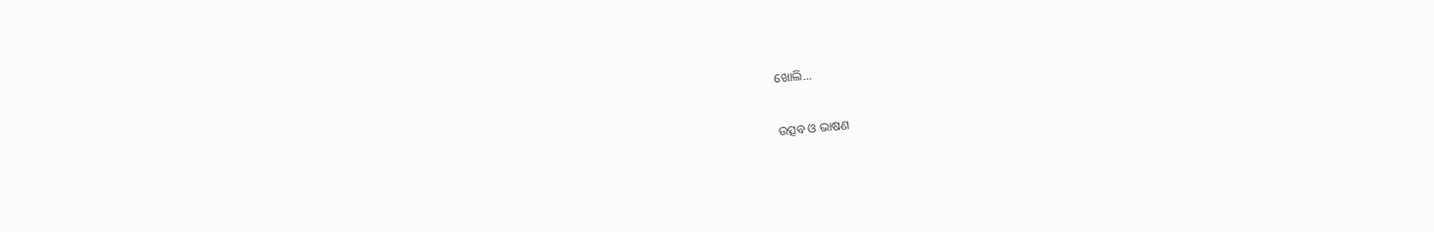ଖୋଲି...

ଉତ୍ସବ ଓ ଭାଷଣ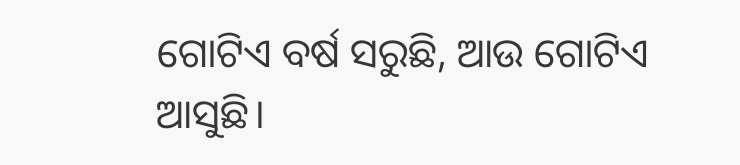ଗୋଟିଏ ବର୍ଷ ସରୁଛି, ଆଉ ଗୋଟିଏ ଆସୁଛି।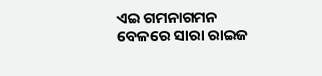ଏଇ ଗମନାଗମନ ବେଳରେ ସାରା ରାଇଜ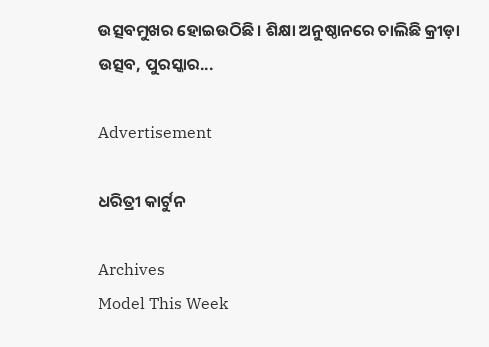ଉତ୍ସବମୁଖର ହୋଇଉଠିଛି। ଶିକ୍ଷା ଅନୁଷ୍ଠାନରେ ଚାଲିଛି କ୍ରୀଡ଼ା ଉତ୍ସବ, ପୁରସ୍କାର...

Advertisement

ଧରିତ୍ରୀ କାର୍ଟୁନ

Archives
Model This Week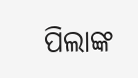ପିଲାଙ୍କ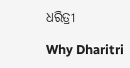ଧରିତ୍ରୀ

Why Dharitri